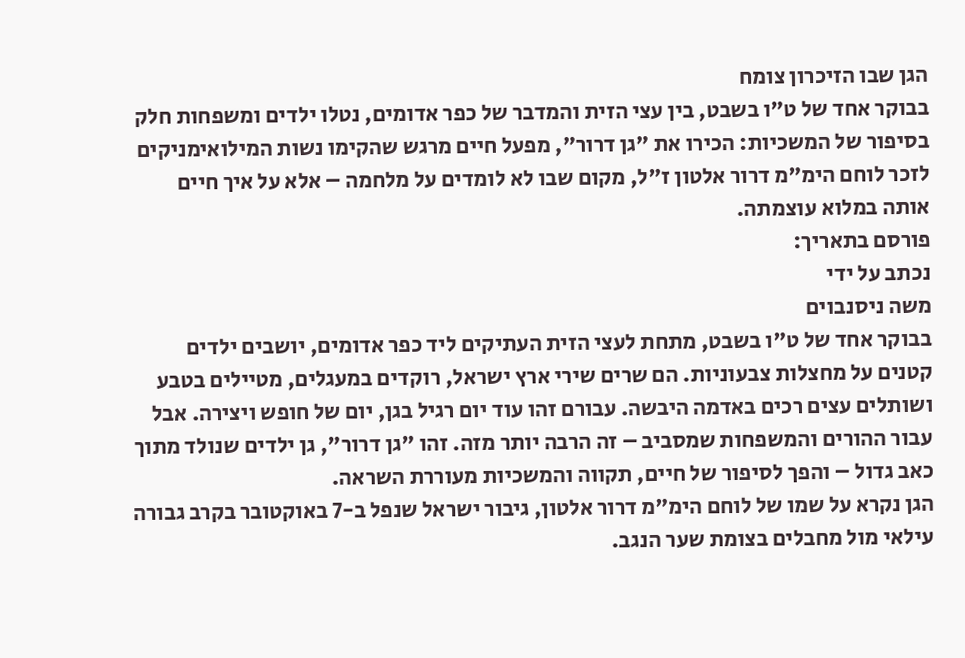הגן שבו הזיכרון צומח
בבוקר אחד של ט"ו בשבט, בין עצי הזית והמדבר של כפר אדומים, נטלו ילדים ומשפחות חלק בסיפור של המשכיות: הכירו את "גן דרור", מפעל חיים מרגש שהקימו נשות המילואימניקים לזכר לוחם הימ"מ דרור אלטון ז"ל, מקום שבו לא לומדים על מלחמה – אלא על איך חיים אותה במלוא עוצמתה.
פורסם בתאריך:
נכתב על ידי
משה ניסנבוים
בבוקר אחד של ט"ו בשבט, מתחת לעצי הזית העתיקים ליד כפר אדומים, יושבים ילדים קטנים על מחצלות צבעוניות. הם שרים שירי ארץ ישראל, רוקדים במעגלים, מטיילים בטבע ושותלים עצים רכים באדמה היבשה. עבורם זהו עוד יום רגיל בגן, יום של חופש ויצירה. אבל עבור ההורים והמשפחות שמסביב – זה הרבה יותר מזה. זהו "גן דרור", גן ילדים שנולד מתוך כאב גדול – והפך לסיפור של חיים, תקווה והמשכיות מעוררת השראה.
הגן נקרא על שמו של לוחם הימ"מ דרור אלטון, גיבור ישראל שנפל ב-7 באוקטובר בקרב גבורה עילאי מול מחבלים בצומת שער הנגב.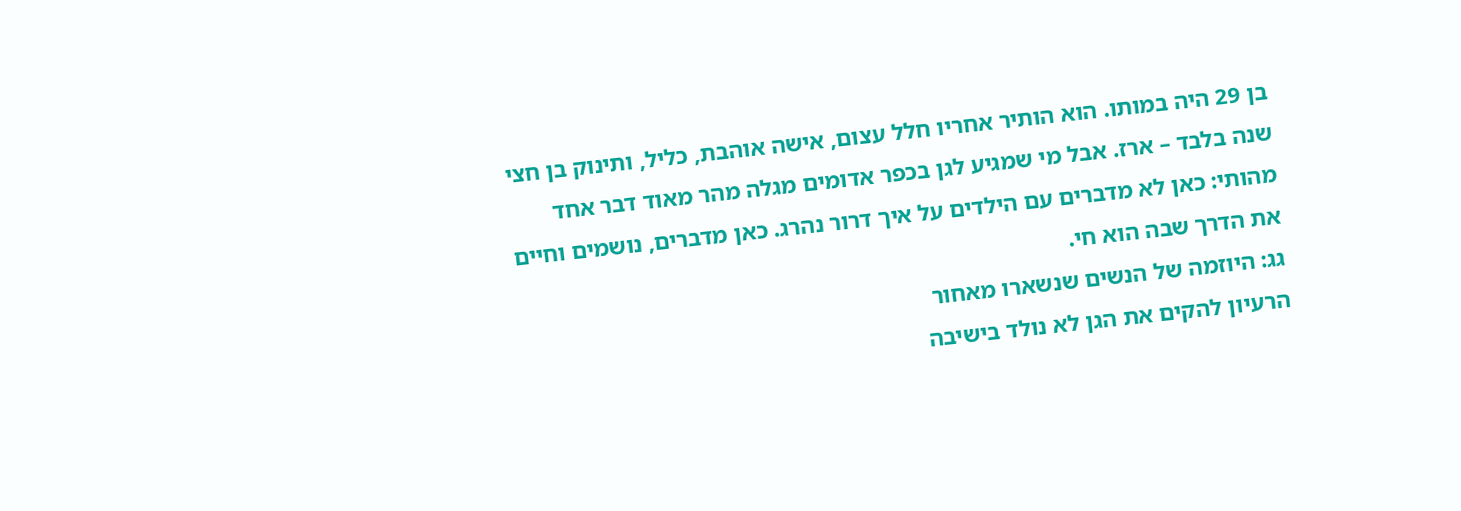בן 29 היה במותו. הוא הותיר אחריו חלל עצום, אישה אוהבת, כליל, ותינוק בן חצי שנה בלבד – ארז. אבל מי שמגיע לגן בכפר אדומים מגלה מהר מאוד דבר אחד מהותי: כאן לא מדברים עם הילדים על איך דרור נהרג. כאן מדברים, נושמים וחיים את הדרך שבה הוא חי.
גג: היוזמה של הנשים שנשארו מאחור
הרעיון להקים את הגן לא נולד בישיבה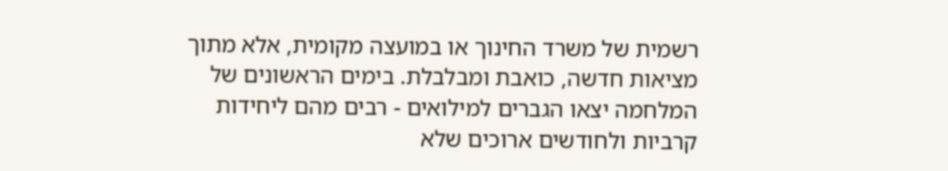רשמית של משרד החינוך או במועצה מקומית, אלא מתוך מציאות חדשה, כואבת ומבלבלת. בימים הראשונים של המלחמה יצאו הגברים למילואים - רבים מהם ליחידות קרביות ולחודשים ארוכים שלא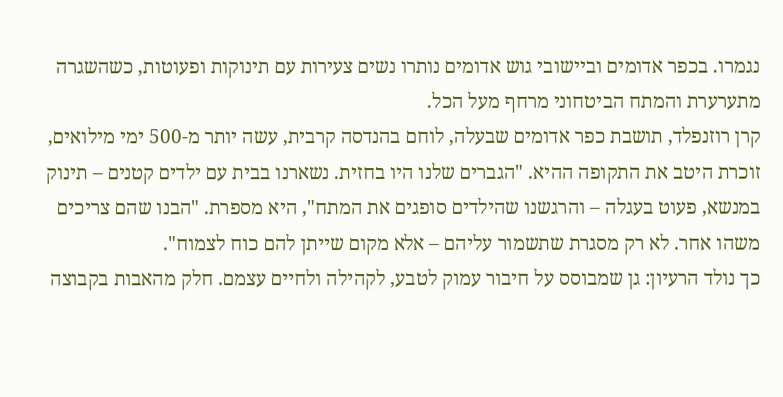נגמרו. בכפר אדומים וביישובי גוש אדומים נותרו נשים צעירות עם תינוקות ופעוטות, כשהשגרה מתערערת והמתח הביטחוני מרחף מעל הכל.
קרן רוזנפלד, תושבת כפר אדומים שבעלה, לוחם בהנדסה קרבית, עשה יותר מ-500 ימי מילואים, זוכרת היטב את התקופה ההיא. "הגברים שלנו היו בחזית. נשארנו בבית עם ילדים קטנים – תינוק במנשא, פעוט בעגלה – והרגשנו שהילדים סופגים את המתח", היא מספרת. "הבנו שהם צריכים משהו אחר. לא רק מסגרת שתשמור עליהם – אלא מקום שייתן להם כוח לצמוח".
כך נולד הרעיון: גן שמבוסס על חיבור עמוק לטבע, לקהילה ולחיים עצמם. חלק מהאבות בקבוצה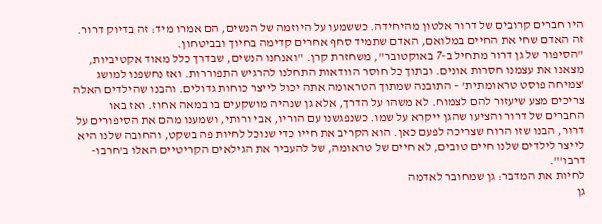היו חברים קרובים של דרור אלטון מהיחידה. כששמעו על היוזמה של הנשים, הם אמרו מיד: זה בדיוק דרור. זה האדם שחי את החיים במלואם, האדם שתמיד סחף אחרים קדימה בחיוך ובביטחון.
"הסיפור של גן דרור מתחיל ב-7 באוקטובר", משחזרת קרן. "ואנחנו הנשים, שבדרך כלל מאוד אקטיביות, מצאנו את עצמנו חסרות אונים. ובתוך כל חוסר הוודאות התחלנו להרגיש התפוררות. ואז נחשפנו למושג 'צמיחה פוסט טראומתית' – התובנה שמתוך הטראומה אתה יכול לייצר כוחות גדולים. והבנו שהילדים האלה צריכים מצע שיעזור להם לצמוח. לא משהו על הדרך, אלא גן שנהיה מושקעים בו במאה אחוז. ואז באו החברים של דרור והציעו שהגן ייקרא על שמו. כשנפגשנו עם הוריו, אבי ורותי, ושמענו מהם את הסיפורים על דרור, הבנו שזו הרוח שצריכה לפעם כאן. הוא הקריב את חייו כדי שנוכל לחיות פה בשקט, והחובה שלנו היא לייצר לילדים שלנו חיים טובים, לא חיים של טראומה, של להעביר את הגילאים הקריטיים האלו ב'חרבו-דרבו'".
לחיות את המדבר: גן שמחובר לאדמה
גן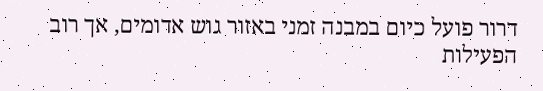דרור פועל כיום במבנה זמני באזור גוש אדומים, אך רוב הפעילות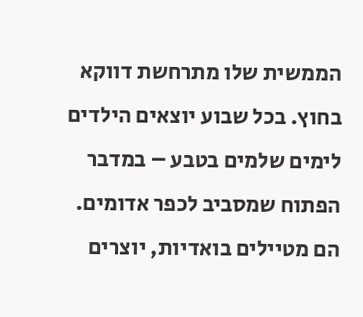הממשית שלו מתרחשת דווקא בחוץ. בכל שבוע יוצאים הילדים לימים שלמים בטבע – במדבר הפתוח שמסביב לכפר אדומים. הם מטיילים בואדיות, יוצרים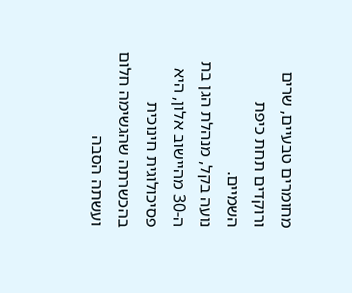מחומרים טבעיים, שרים ורוקדים תחת כיפת השמיים.
נועה בקל, מנהלת הגן בת ה-30 מהיישוב אלון, היא פסיכולוגית חינוכית בהכשרתה שהגשימה חלום ועשתה הסבה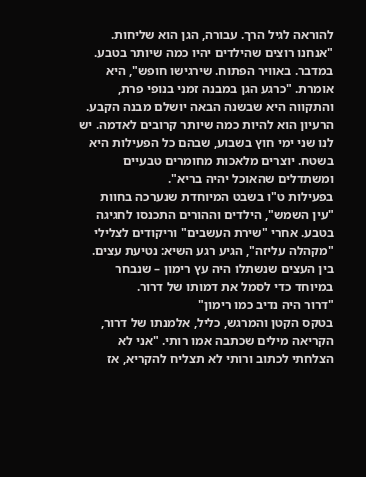להוראה לגיל הרך. עבורה, הגן הוא שליחות. "אנחנו רוצים שהילדים יהיו כמה שיותר בטבע. במדבר. באוויר הפתוח. שירגישו חופש", היא אומרת. "כרגע הגן במבנה זמני בנופי פרת, והתקווה היא שבשנה הבאה יושלם מבנה הקבע. הרעיון הוא להיות כמה שיותר קרובים לאדמה. יש לנו שני ימי חוץ בשבוע, שבהם כל הפעילות היא בשטח. יוצרים מלאכות מחומרים טבעיים ומשתדלים שהאוכל יהיה בריא".
בפעילות ט"ו בשבט המיוחדת שנערכה בחוות "עין השמש", הילדים וההורים התכנסו לחגיגה בטבע. אחרי "שירת העשבים" וריקודים לצלילי "מקהלה עליזה", הגיע רגע השיא: נטיעת עצים. בין העצים שנשתלו היה עץ רימון – שנבחר במיוחד כדי לסמל את דמותו של דרור.
"דרור היה נדיב כמו רימון"
בטקס הקטן והמרגש, כליל, אלמנתו של דרור, הקריאה מילים שכתבה אמו רותי. "אני לא הצלחתי לכתוב ורותי לא תצליח להקריא, אז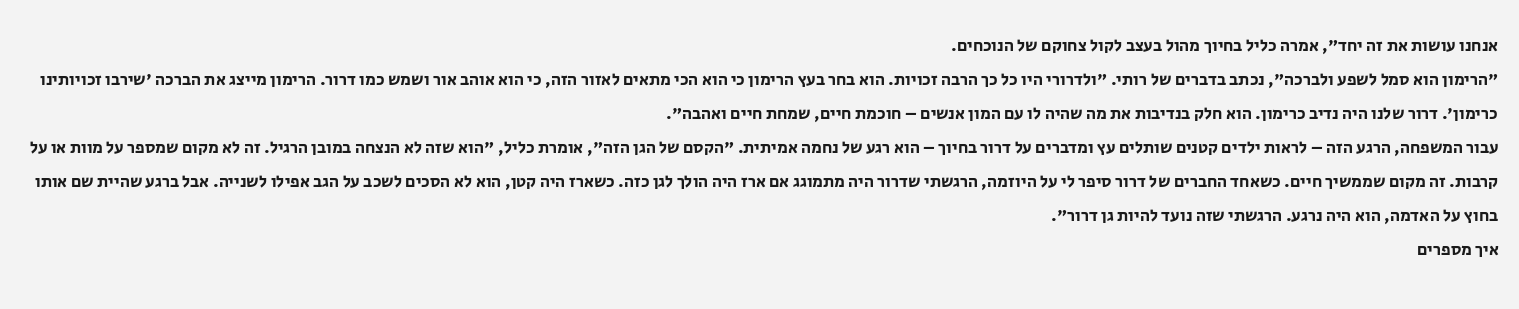אנחנו עושות את זה יחד", אמרה כליל בחיוך מהול בעצב לקול צחוקם של הנוכחים.
"הרימון הוא סמל לשפע ולברכה", נכתב בדברים של רותי. "ולדרורי היו כל כך הרבה זכויות. הוא בחר בעץ הרימון כי הוא הכי מתאים לאזור הזה, כי הוא אוהב אור ושמש כמו דרור. הרימון מייצג את הברכה 'שירבו זכויותינו כרימון'. דרור שלנו היה נדיב כרימון. הוא חלק בנדיבות את מה שהיה לו עם המון אנשים – חוכמת חיים, שמחת חיים ואהבה".
עבור המשפחה, הרגע הזה – לראות ילדים קטנים שותלים עץ ומדברים על דרור בחיוך – הוא רגע של נחמה אמיתית. "הקסם של הגן הזה", אומרת כליל, "הוא שזה לא הנצחה במובן הרגיל. זה לא מקום שמספר על מוות או על קרבות. זה מקום שממשיך חיים. כשאחד החברים של דרור סיפר לי על היוזמה, הרגשתי שדרור היה מתמוגג אם ארז היה הולך לגן כזה. כשארז היה קטן, הוא לא הסכים לשכב על הגב אפילו לשנייה. אבל ברגע שהיית שם אותו בחוץ על האדמה, הוא היה נרגע. הרגשתי שזה נועד להיות גן דרור".
איך מספרים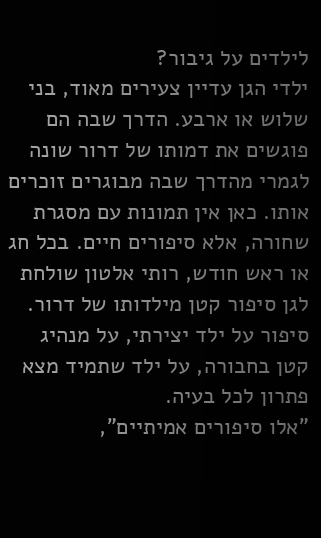לילדים על גיבור?
ילדי הגן עדיין צעירים מאוד, בני שלוש או ארבע. הדרך שבה הם פוגשים את דמותו של דרור שונה לגמרי מהדרך שבה מבוגרים זוכרים אותו. כאן אין תמונות עם מסגרת שחורה, אלא סיפורים חיים. בכל חג או ראש חודש, רותי אלטון שולחת לגן סיפור קטן מילדותו של דרור. סיפור על ילד יצירתי, על מנהיג קטן בחבורה, על ילד שתמיד מצא פתרון לכל בעיה.
"אלו סיפורים אמיתיים",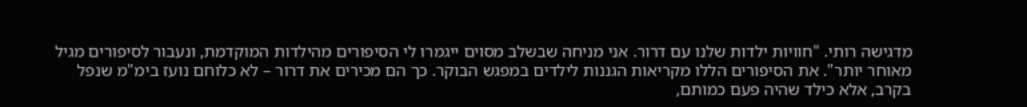מדגישה רותי. "חוויות ילדות שלנו עם דרור. אני מניחה שבשלב מסוים ייגמרו לי הסיפורים מהילדות המוקדמת, ונעבור לסיפורים מגיל מאוחר יותר". את הסיפורים הללו מקריאות הגננות לילדים במפגש הבוקר. כך הם מכירים את דרור – לא כלוחם נועז בימ"מ שנפל בקרב, אלא כילד שהיה פעם כמותם,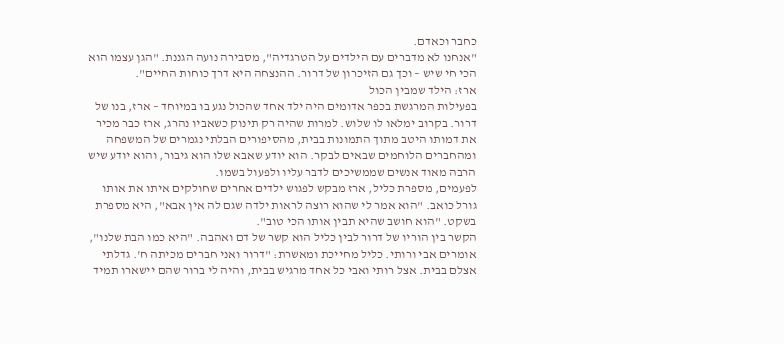כחבר וכאדם.
"אנחנו לא מדברים עם הילדים על הטרגדיה", מסבירה נועה הגננת. "הגן עצמו הוא הכי חי שיש – וכך גם הזיכרון של דרור. ההנצחה היא דרך כוחות החיים".
ארז: הילד שמבין הכול
בפעילות המרגשת בכפר אדומים היה ילד אחד שהכול נגע בו במיוחד – ארז, בנו של דרור. בקרוב ימלאו לו שלוש. למרות שהיה רק תינוק כשאביו נהרג, ארז כבר מכיר את דמותו היטב מתוך התמונות בבית, מהסיפורים הבלתי נגמרים של המשפחה ומהחברים הלוחמים שבאים לבקר. הוא יודע שאבא שלו הוא גיבור, והוא יודע שיש הרבה מאוד אנשים שממשיכים לדבר עליו ולפעול בשמו.
לפעמים, מספרת כליל, ארז מבקש לפגוש ילדים אחרים שחולקים איתו את אותו גורל כואב. "הוא אמר לי שהוא רוצה לראות ילדה שגם לה אין אבא", היא מספרת בשקט. "הוא חושב שהיא תבין אותו הכי טוב".
הקשר בין הוריו של דרור לבין כליל הוא קשר של דם ואהבה. "היא כמו הבת שלנו", אומרים אבי ורותי. כליל מחייכת ומאשרת: "דרור ואני חברים מכיתה ח'. גדלתי אצלם בבית. אצל רותי ואבי כל אחד מרגיש בבית, והיה לי ברור שהם יישארו תמיד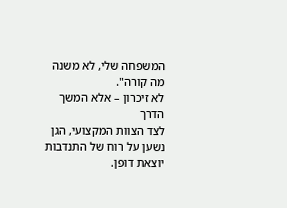המשפחה שלי, לא משנה מה קורה".
לא זיכרון – אלא המשך הדרך
לצד הצוות המקצועי, הגן נשען על רוח של התנדבות יוצאת דופן.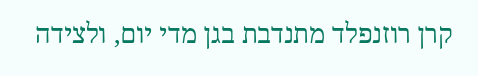קרן רוזנפלד מתנדבת בגן מדי יום, ולצידה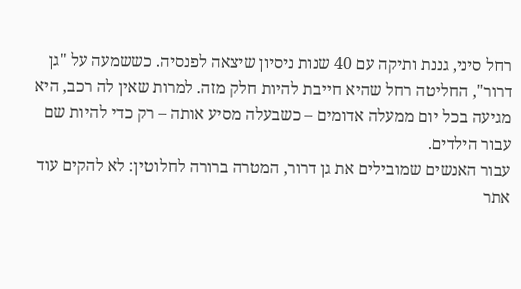רחל סיני, גננת ותיקה עם 40 שנות ניסיון שיצאה לפנסיה. כששמעה על "גן דרור", החליטה רחל שהיא חייבת להיות חלק מזה. למרות שאין לה רכב, היא מגיעה בכל יום ממעלה אדומים – כשבעלה מסיע אותה – רק כדי להיות שם עבור הילדים.
עבור האנשים שמובילים את גן דרור, המטרה ברורה לחלוטין: לא להקים עוד אתר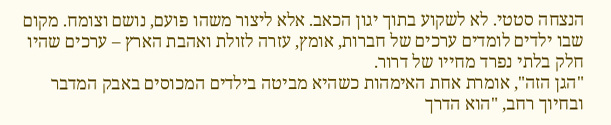הנצחה סטטי. לא לשקוע בתוך יגון הכאב. אלא ליצור משהו פועם, נושם וצומח. מקום שבו ילדים לומדים ערכים של חברות, אומץ, עזרה לזולת ואהבת הארץ – ערכים שהיו חלק בלתי נפרד מחייו של דרור.
"הגן הזה", אומרת אחת האימהות כשהיא מביטה בילדים המכוסים באבק המדבר ובחיוך רחב, "הוא הדרך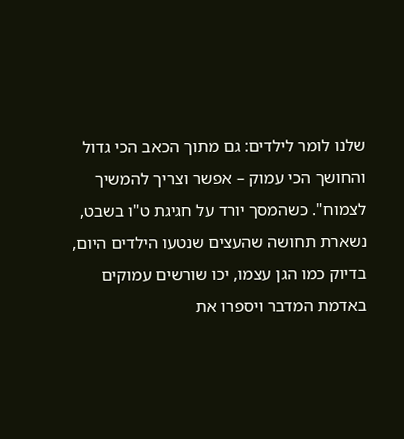שלנו לומר לילדים: גם מתוך הכאב הכי גדול והחושך הכי עמוק – אפשר וצריך להמשיך לצמוח". כשהמסך יורד על חגיגת ט"ו בשבט, נשארת תחושה שהעצים שנטעו הילדים היום, בדיוק כמו הגן עצמו, יכו שורשים עמוקים באדמת המדבר ויספרו את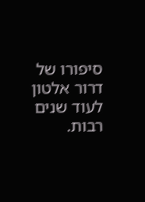סיפורו של דרור אלטון לעוד שנים רבות.